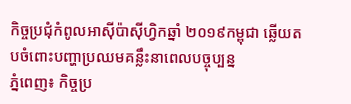កិច្ចប្រជុំកំពូលអាស៊ីប៉ាស៊ីហ្វិកឆ្នាំ ២០១៩កម្ពុជា ឆ្លើយតបចំពោះបញ្ហាប្រឈមគន្លឹះនាពេលបច្ចុប្បន្ន
ភ្នំពេញ៖ កិច្ចប្រ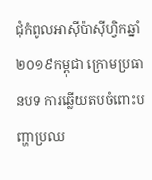ជុំកំពូលអាស៊ីប៉ាស៊ីហ្វិកឆ្នាំ ២០១៩កម្ពុជា ក្រោមប្រធានបទ ការឆ្លើយតបចំពោះបញ្ហាប្រឈ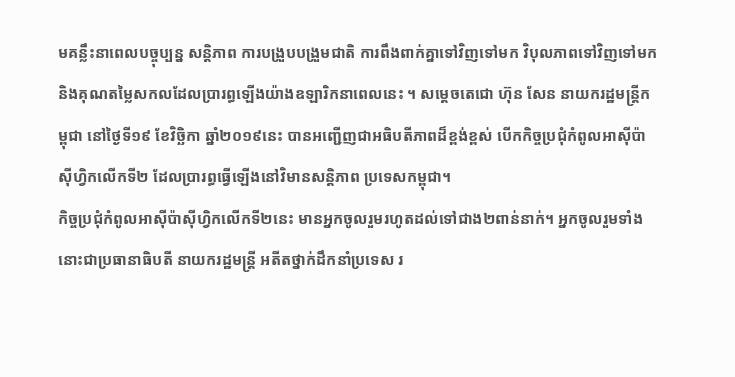មគន្លឹះនាពេលបច្ចុប្បន្ន សន្តិភាព ការបង្រួបបង្រួមជាតិ ការពឹងពាក់គ្នាទៅវិញទៅមក វិបុលភាពទៅវិញទៅមក និងគុណតម្លៃសកលដែលប្រារព្ធឡើងយ៉ាងឧឡារិកនាពេលនេះ ។ សម្តេចតេជោ ហ៊ុន សែន នាយករដ្ឋមន្ត្រីកម្ពុជា នៅថ្ងៃទី១៩ ខែវិច្ឆិកា ឆ្នាំ២០១៩នេះ បានអញ្ជើញជាអធិបតីភាពដ៏ខ្ពង់ខ្ពស់ បើកកិច្ចប្រជុំកំពូលអាស៊ីប៉ាស៊ីហ្វិកលើកទី២ ដែលប្រារព្ធធ្វើឡើងនៅវិមានសន្តិភាព ប្រទេសកម្ពុជា។
កិច្ចប្រជុំកំពូលអាស៊ីប៉ាស៊ីហ្វិកលើកទី២នេះ មានអ្នកចូលរួមរហូតដល់ទៅជាង២ពាន់នាក់។ អ្នកចូលរួមទាំងនោះជាប្រធានាធិបតី នាយករដ្ឋមន្ត្រី អតីតថ្នាក់ដឹកនាំប្រទេស រ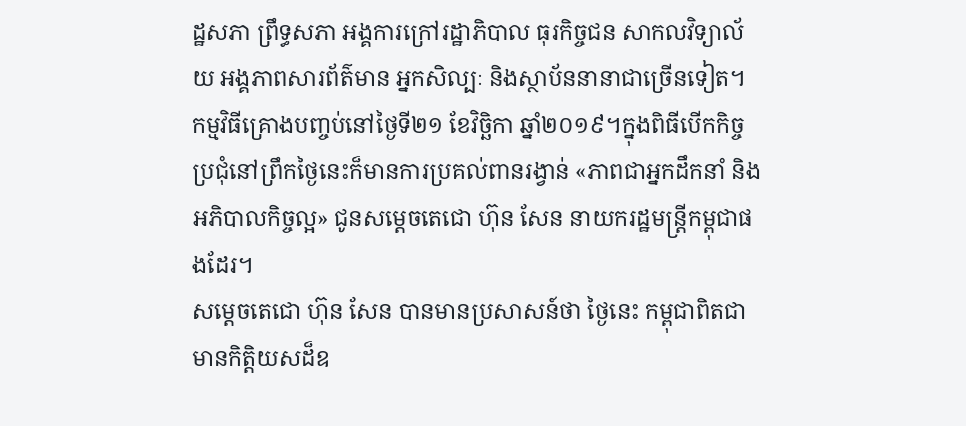ដ្ឋសភា ព្រឹទ្ធសភា អង្គការក្រៅរដ្ឋាភិបាល ធុរកិច្ចជន សាកលវិទ្យាល័យ អង្គភាពសារព័ត៌មាន អ្នកសិល្បៈ និងស្ថាប័ននានាជាច្រើនទៀត។ កម្មវិធីគ្រោងបញ្ចប់នៅថ្ងៃទី២១ ខែវិច្ឆិកា ឆ្នាំ២០១៩។ក្នុងពិធីបើកកិច្ចប្រជុំនៅព្រឹកថ្ងៃនេះក៏មានការប្រគល់ពានរង្វាន់ «ភាពជាអ្នកដឹកនាំ និងអភិបាលកិច្ចល្អ» ជូនសម្តេចតេជោ ហ៊ុន សែន នាយករដ្ឋមន្ត្រីកម្ពុជាផងដែរ។
សម្តេចតេជោ ហ៊ុន សែន បានមានប្រសាសន៍ថា ថ្ងៃនេះ កម្ពុជាពិតជាមានកិត្តិយសដ៏ឧ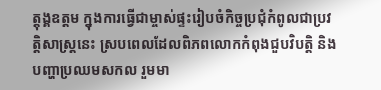ត្តុង្គឧត្តម ក្នុងការធ្វើជាម្ចាស់ផ្ទះរៀបចំកិច្ចប្រជុំកំពូលជាប្រវត្តិសាស្រ្តនេះ ស្របពេលដែលពិភពលោកកំពុងជួបវិបត្តិ និងបញ្ហាប្រឈមសកល រួមមា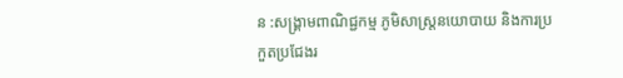ន :សង្គ្រាមពាណិជ្ជកម្ម ភូមិសាស្ត្រនយោបាយ និងការប្រកួតប្រជែងរ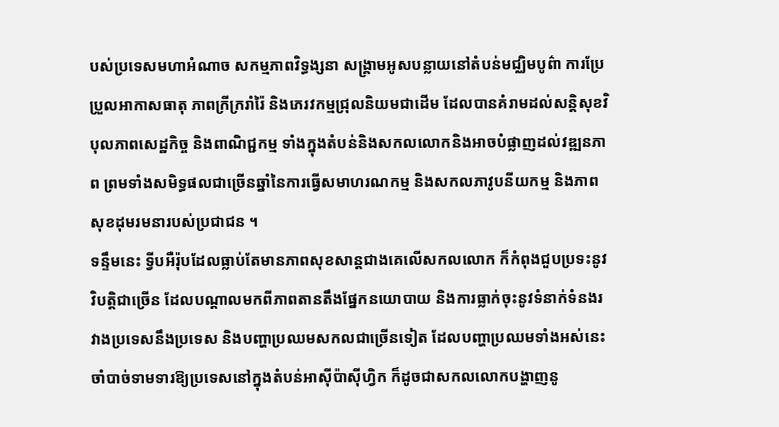បស់ប្រទេសមហាអំណាច សកម្មភាពវិទ្ធង្សនា សង្គ្រាមអូសបន្លាយនៅតំបន់មជ្ឈិមបូព៌ា ការប្រែប្រួលអាកាសធាតុ ភាពក្រីក្ររាំរ៉ៃ និងភេរវកម្មជ្រុលនិយមជាដើម ដែលបានគំរាមដល់សន្តិសុខវិបុលភាពសេដ្ឋកិច្ច និងពាណិជ្ជកម្ម ទាំងក្នុងតំបន់និងសកលលោកនិងអាចបំផ្លាញដល់វឌ្ឍនភាព ព្រមទាំងសមិទ្ធផលជាច្រើនឆ្នាំនៃការធ្វើសមាហរណកម្ម និងសកលភាវូបនីយកម្ម និងភាពសុខដុមរមនារបស់ប្រជាជន ។
ទន្ទឹមនេះ ទ្វីបអឺរ៉ុបដែលធ្លាប់តែមានភាពសុខសាន្តជាងគេលើសកលលោក ក៏កំពុងជួបប្រទះនូវវិបត្តិជាច្រើន ដែលបណ្តាលមកពីភាពតានតឹងផ្នែកនយោបាយ និងការធ្លាក់ចុះនូវទំនាក់ទំនងរវាងប្រទេសនឹងប្រទេស និងបញ្ហាប្រឈមសកលជាច្រើនទៀត ដែលបញ្ហាប្រឈមទាំងអស់នេះ ចាំបាច់ទាមទារឱ្យប្រទេសនៅក្នុងតំបន់អាស៊ីប៉ាស៊ីហ្វិក ក៏ដូចជាសកលលោកបង្ហាញនូ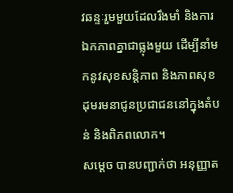វឆន្ទៈរួមមួយដែលរឹងមាំ និងការឯកភាពគ្នាជាធ្លុងមួយ ដើម្បីនាំមកនូវសុខសន្តិភាព និងភាពសុខដុមរមនាជូនប្រជាជននៅក្នុងតំបន់ និងពិភពលោក។
សម្តេច បានបញ្ជាក់ថា អនុញ្ញាត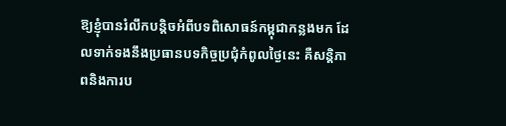ឱ្យខ្ញុំបានរំលឹកបន្តិចអំពីបទពិសោធន៍កម្ពុជាកន្លងមក ដែលទាក់ទងនឹងប្រធានបទកិច្ចប្រជុំកំពូលថ្ងៃនេះ គឺសន្តិភាពនិងការប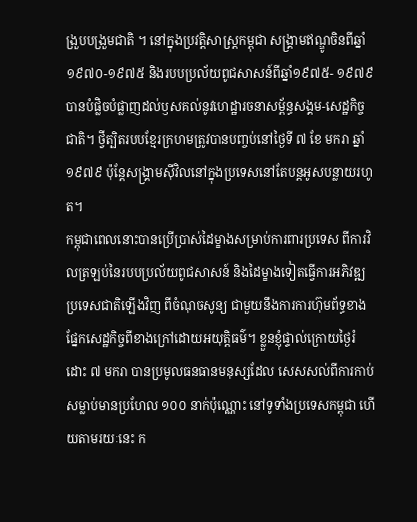ង្រួបបង្រួមជាតិ ។ នៅក្នុងប្រវត្តិសាស្ត្រកម្ពុជា សង្គ្រាមឥណ្ឌូចិនពីឆ្នាំ ១៩៧០-១៩៧៥ និងរបបប្រល័យពូជសាសន៍ពីឆ្នាំ១៩៧៥- ១៩៧៩ បានបំផ្លិចបំផ្លាញដល់ឫសគល់នូវហេដ្ឋារចនាសម្ព័ន្ធសង្គម-សេដ្ឋកិច្ចជាតិ។ ថ្វីត្បិតរបបខ្មែរក្រហមត្រូវបានបញ្ចប់នៅថ្ងៃទី ៧ ខែ មករា ឆ្នាំ ១៩៧៩ ប៉ុន្តែសង្គ្រាមស៊ីវិលនៅក្នុងប្រទេសនៅតែបន្តអូសបន្លាយរហូត។
កម្ពុជាពេលនោះបានប្រើប្រាស់ដៃម្ខាងសម្រាប់ការពារប្រទេស ពីការវិលត្រឡប់នៃរបបប្រល័យពូជសាសន៍ និងដៃម្ខាងទៀតធ្វើការអភិវឌ្ឍប្រទេសជាតិឡើងវិញ ពីចំណុចសូន្យ ជាមួយនឹងការការហ៊ុមព័ទ្ធខាងផ្នែកសេដ្ឋកិច្ចពីខាងក្រៅដោយអយុត្តិធម៌។ ខ្លួនខ្ញុំផ្ទាល់ក្រោយថ្ងៃរំដោះ ៧ មករា បានប្រមូលធនធានមនុស្សដែល សេសសល់ពីការកាប់សម្លាប់មានប្រហែល ១០០ នាក់ប៉ុណ្ណោះ នៅទូទាំងប្រទេសកម្ពុជា ហើយតាមរយៈនេះ ក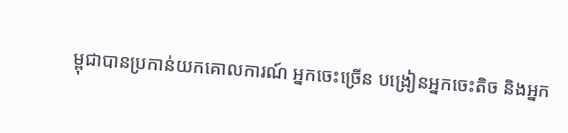ម្ពុជាបានប្រកាន់យកគោលការណ៍ អ្នកចេះច្រើន បង្រៀនអ្នកចេះតិច និងអ្នក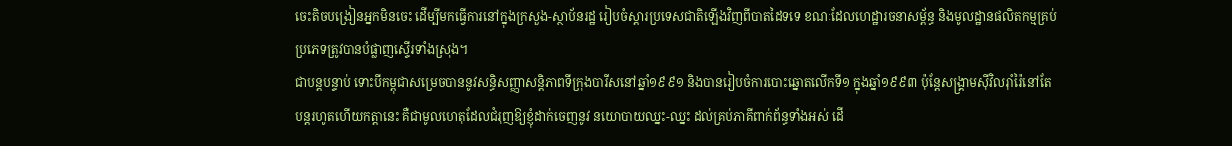ចេះតិចបង្រៀនអ្នកមិនចេះ ដើម្បីមកធ្វើការនៅក្នុងក្រសួង-ស្ថាប័នរដ្ឋ រៀបចំស្តារប្រទេសជាតិឡើងវិញពីបាតដៃទទេ ខណៈដែលហេដ្ឋារចនាសម្ព័ន្ធ និងមូលដ្ឋានផលិតកម្មគ្រប់ប្រភេទត្រូវបានបំផ្លាញស្ទើរទាំងស្រុង។
ជាបន្តបន្ទាប់ ទោះបីកម្ពុជាសម្រេចបាននូវសន្ធិសញ្ញាសន្តិភាពទីក្រុងបារីសនៅឆ្នាំ១៩៩១ និងបានរៀបចំការបោះឆ្នោតលើកទី១ ក្នុងឆ្នាំ១៩៩៣ ប៉ុន្តែសង្គ្រាមស៊ីវិលរ៉ាំរ៉ៃនៅតែបន្តរហូតហើយកត្តានេះ គឺជាមូលហេតុដែលជំរុញឱ្យខ្ញុំដាក់ចេញនូវ នយោបាយឈ្នះ-ឈ្នះ ដល់គ្រប់ភាគីពាក់ព័ន្ធទាំងអស់ ដើ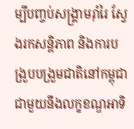ម្បីបញ្ចប់សង្គ្រាមរ៉ាំរៃ ស្វែងរកសន្តិភាព និងការបង្រួបបង្រួមជាតិនៅកម្ពុជា ជាមួយនឹងលក្ខខណ្ឌអាទិ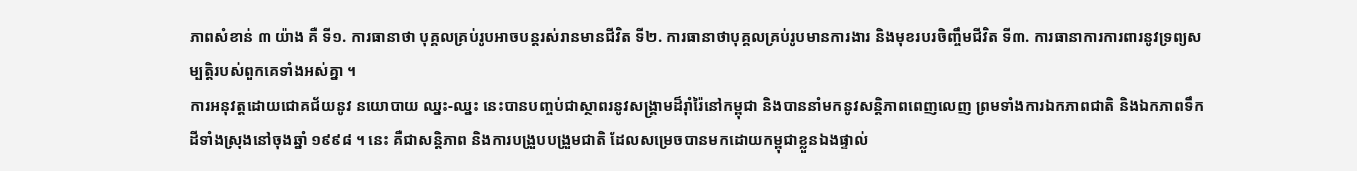ភាពសំខាន់ ៣ យ៉ាង គឺ ទី១. ការធានាថា បុគ្គលគ្រប់រូបអាចបន្តរស់រានមានជីវិត ទី២. ការធានាថាបុគ្គលគ្រប់រូបមានការងារ និងមុខរបរចិញ្ចឹមជីវិត ទី៣. ការធានាការការពារនូវទ្រព្យសម្បត្តិរបស់ពួកគេទាំងអស់គ្នា ។
ការអនុវត្តដោយជោគជ័យនូវ នយោបាយ ឈ្នះ-ឈ្នះ នេះបានបញ្ចប់ជាស្ថាពរនូវសង្គ្រាមដ៏រ៉ាំរ៉ៃនៅកម្ពុជា និងបាននាំមកនូវសន្តិភាពពេញលេញ ព្រមទាំងការឯកភាពជាតិ និងឯកភាពទឹកដីទាំងស្រុងនៅចុងឆ្នាំ ១៩៩៨ ។ នេះ គឺជាសន្តិភាព និងការបង្រួបបង្រួមជាតិ ដែលសម្រេចបានមកដោយកម្ពុជាខ្លួនឯងផ្ទាល់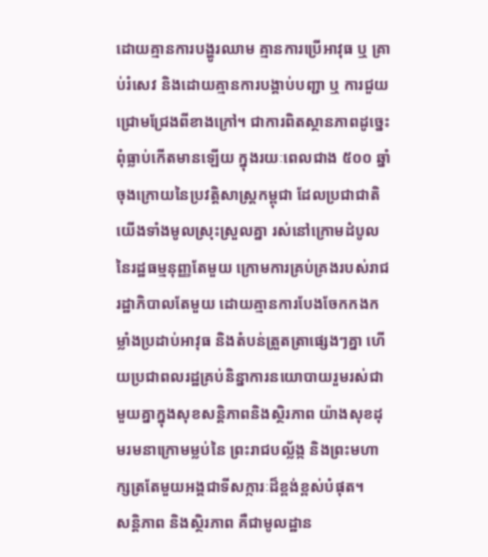ដោយគ្មានការបង្ហូរឈាម គ្មានការប្រើអាវុធ ឬ គ្រាប់រំសេវ និងដោយគ្មានការបង្គាប់បញ្ជា ឬ ការជួយជ្រោមជ្រែងពីខាងក្រៅ។ ជាការពិតស្ថានភាពដូច្នេះពុំធ្លាប់កើតមានឡើយ ក្នុងរយៈពេលជាង ៥០០ ឆ្នាំ ចុងក្រោយនៃប្រវត្តិសាស្ត្រកម្ពុជា ដែលប្រជាជាតិយើងទាំងមូលស្រុះស្រួលគ្នា រស់នៅក្រោមដំបូលនៃរដ្ឋធម្មនុញ្ញតែមួយ ក្រោមការគ្រប់គ្រងរបស់រាជរដ្ឋាភិបាលតែមួយ ដោយគ្មានការបែងចែកកងកម្លាំងប្រដាប់អាវុធ និងតំបន់ត្រួតត្រាផ្សេងៗគ្នា ហើយប្រជាពលរដ្ឋគ្រប់និន្នាការនយោបាយរួមរស់ជាមួយគ្នាក្នុងសុខសន្តិភាពនិងស្ថិរភាព យ៉ាងសុខដុមរមនាក្រោមម្លប់នៃ ព្រះរាជបល្ល័ង្ក និងព្រះមហាក្សត្រតែមួយអង្គជាទីសក្ការៈដ៏ខ្ពង់ខ្ពស់បំផុត។
សន្តិភាព និងស្ថិរភាព គឺជាមូលដ្ឋាន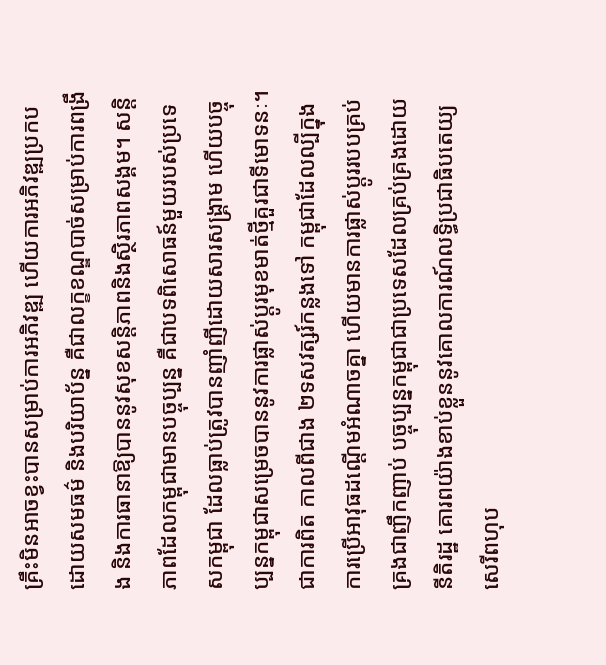គ្រឹះមិនអាចខ្វះបានសម្រាប់ការអភិវឌ្ឍ ហើយការអភិវឌ្ឍប្រកបដោយសមធម៌ និងបរិយាប័ន្ន គឺជាលក្ខខណ្ឌបាច់សម្រាប់ការពង្រឹង និងការធានាឱ្យបាននូវសុខសន្តិភាពនិងស្ថិរភាពសង្គម។ សន្តិភាពដែលកម្ពុជាមានបច្ចុប្បន្ន គឺជាបទពិសោធន៍មួយរបស់ប្រទេសកម្ពុជា ដែលធ្លាប់ត្រូវបានញាំញីដោយសារសង្គ្រាម ហើយបច្ចុប្បន្នកម្ពុជាសម្រេចបាននូវការផ្លាស់ប្តូរមុខមាត់ថ្មីគួរជាទីមោទនៈ។
ជាការពិត កាលពីជាង ២ទសវត្សរ៍កន្លងទៅ កម្ពុជាដែលល្បីក្នុងការប្រើអាវុធដណ្តើមអំណាចគ្នា ហើយមានការផ្លាស់ប្តូររបបគ្រប់គ្រងជាញឹកញាប់ បច្ចុប្បន្នកម្ពុជាជាប្រទេសដែលគ្រប់គ្រងដោយនីតិរដ្ឋ គោរពយ៉ាងខាប់ខ្លួននូវគោលការណ៍លទ្ធិប្រជាធិបតេយ្យសេរីពហុប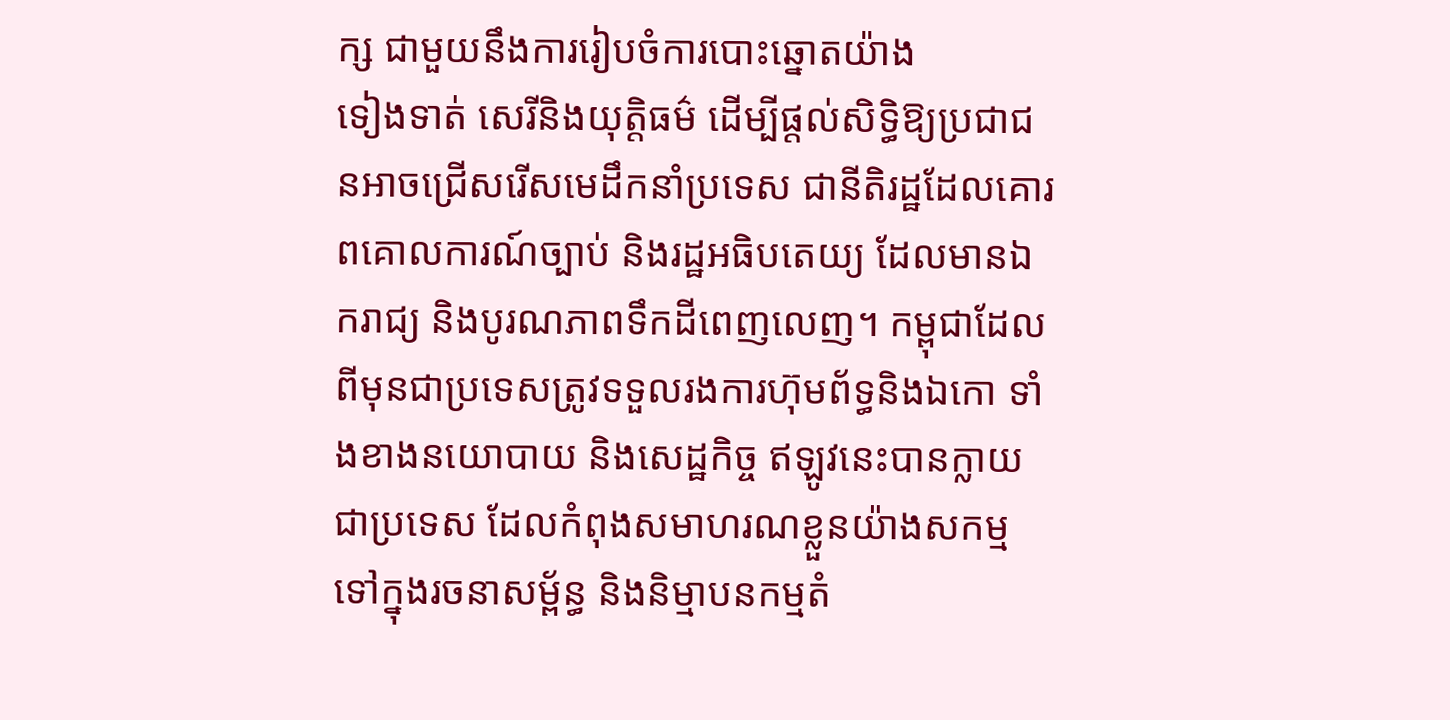ក្ស ជាមួយនឹងការរៀបចំការបោះឆ្នោតយ៉ាង
ទៀងទាត់ សេរីនិងយុត្តិធម៌ ដើម្បីផ្តល់សិទ្ធិឱ្យប្រជាជនអាចជ្រើសរើសមេដឹកនាំប្រទេស ជានីតិរដ្ឋដែលគោរពគោលការណ៍ច្បាប់ និងរដ្ឋអធិបតេយ្យ ដែលមានឯករាជ្យ និងបូរណភាពទឹកដីពេញលេញ។ កម្ពុជាដែលពីមុនជាប្រទេសត្រូវទទួលរងការហ៊ុមព័ទ្ធនិងឯកោ ទាំងខាងនយោបាយ និងសេដ្ឋកិច្ច ឥឡូវនេះបានក្លាយ
ជាប្រទេស ដែលកំពុងសមាហរណខ្លួនយ៉ាងសកម្មទៅក្នុងរចនាសម្ព័ន្ធ និងនិម្មាបនកម្មតំ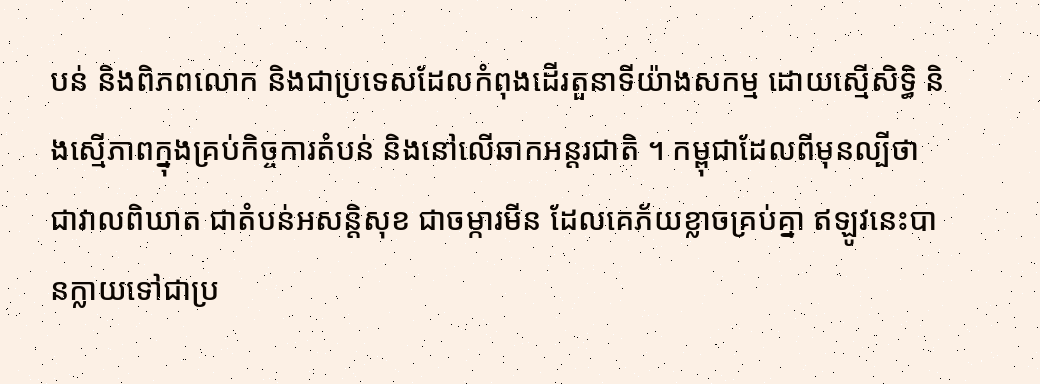បន់ និងពិភពលោក និងជាប្រទេសដែលកំពុងដើរតួនាទីយ៉ាងសកម្ម ដោយស្មើសិទ្ធិ និងស្មើភាពក្នុងគ្រប់កិច្ចការតំបន់ និងនៅលើឆាកអន្តរជាតិ ។ កម្ពុជាដែលពីមុនល្បីថា ជាវាលពិឃាត ជាតំបន់អសន្តិសុខ ជាចម្ការមីន ដែលគេភ័យខ្លាចគ្រប់គ្នា ឥឡូវនេះបានក្លាយទៅជាប្រ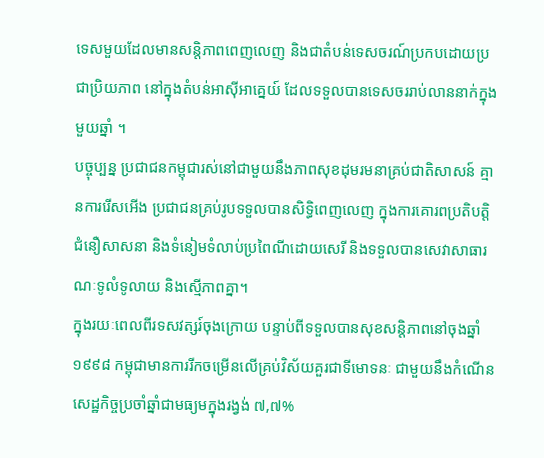ទេសមួយដែលមានសន្តិភាពពេញលេញ និងជាតំបន់ទេសចរណ៍ប្រកបដោយប្រជាប្រិយភាព នៅក្នុងតំបន់អាស៊ីអាគ្នេយ៍ ដែលទទួលបានទេសចររាប់លាននាក់ក្នុងមួយឆ្នាំ ។
បច្ចុប្បន្ន ប្រជាជនកម្ពុជារស់នៅជាមួយនឹងភាពសុខដុមរមនាគ្រប់ជាតិសាសន៍ គ្មានការរើសអើង ប្រជាជនគ្រប់រូបទទួលបានសិទ្ធិពេញលេញ ក្នុងការគោរពប្រតិបត្តិជំនឿសាសនា និងទំនៀមទំលាប់ប្រពៃណីដោយសេរី និងទទួលបានសេវាសាធារណៈទូលំទូលាយ និងស្មើភាពគ្នា។
ក្នុងរយៈពេលពីរទសវត្សរ៍ចុងក្រោយ បន្ទាប់ពីទទួលបានសុខសន្តិភាពនៅចុងឆ្នាំ ១៩៩៨ កម្ពុជាមានការរីកចម្រើនលើគ្រប់វិស័យគួរជាទីមោទនៈ ជាមួយនឹងកំណើនសេដ្ឋកិច្ចប្រចាំឆ្នាំជាមធ្យមក្នុងរង្វង់ ៧,៧%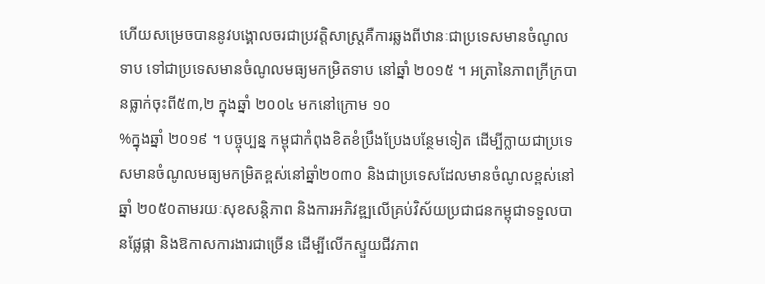ហើយសម្រេចបាននូវបង្គោលចរជាប្រវត្តិសាស្ត្រគឺការឆ្លងពីឋានៈជាប្រទេសមានចំណូលទាប ទៅជាប្រទេសមានចំណូលមធ្យមកម្រិតទាប នៅឆ្នាំ ២០១៥ ។ អត្រានៃភាពក្រីក្របានធ្លាក់ចុះពី៥៣,២ ក្នុងឆ្នាំ ២០០៤ មកនៅក្រោម ១០
%ក្នុងឆ្នាំ ២០១៩ ។ បច្ចុប្បន្ន កម្ពុជាកំពុងខិតខំប្រឹងប្រែងបន្ថែមទៀត ដើម្បីក្លាយជាប្រទេសមានចំណូលមធ្យមកម្រិតខ្ពស់នៅឆ្នាំ២០៣០ និងជាប្រទេសដែលមានចំណូលខ្ពស់នៅឆ្នាំ ២០៥០តាមរយៈសុខសន្តិភាព និងការអភិវឌ្ឍលើគ្រប់វិស័យប្រជាជនកម្ពុជាទទួលបានផ្លែផ្កា និងឱកាសការងារជាច្រើន ដើម្បីលើកស្ទួយជីវភាព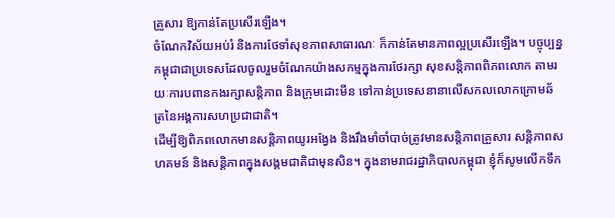គ្រួសារ ឱ្យកាន់តែប្រសើរឡើង។
ចំណែកវិស័យអប់រំ និងការថែទាំសុខភាពសាធារណៈ ក៏កាន់តែមានភាពល្អប្រសើរឡើង។ បច្ចុប្បន្នកម្ពុជាជាប្រទេសដែលចូលរួមចំណែកយ៉ាងសកម្មក្នុងការថែរក្សា សុខសន្តិភាពពិភពលោក តាមរយៈការបពានកងរក្សាសន្តិភាព និងក្រុមដោះមីន ទៅកាន់ប្រទេសនានាលើសកលលោកក្រោមឆ័ត្រនៃអង្គការសហប្រជាជាតិ។
ដើម្បីឱ្យពិភពលោកមានសន្តិភាពយូរអង្វែង និងរឹងមាំចាំបាច់ត្រូវមានសន្តិភាពគ្រួសារ សន្តិភាពសហគមន៍ និងសន្តិភាពក្នុងសង្គមជាតិជាមុនសិន។ ក្នុងនាមរាជរដ្ឋាភិបាលកម្ពុជា ខ្ញុំក៏សូមលើកទឹក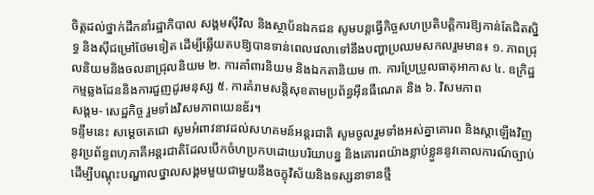ចិត្តដល់ថ្នាក់ដឹកនាំរដ្ឋាភិបាល សង្គមស៊ីវិល និងស្ថាប័នឯកជន សូមបន្តធ្វើកិច្ចសហប្រតិបត្តិការឱ្យកាន់តែជិតស្និទ្ធ និងស៊ីជម្រៅថែមទៀត ដើម្បីឆ្លើយតបឱ្យបានទាន់ពេលវេលាទៅនឹងបញ្ហាប្រឈមសកលរួមមាន៖ ១. ភាពជ្រុលនិយមនិងចលនាជ្រុលនិយម ២. ការគាំពារនិយម និងឯកតានិយម ៣. ការប្រែប្រួលធាតុអាកាស ៤. ឧក្រិដ្ឋកម្មឆ្លងដែននិងការជួញដូរមនុស្ស ៥. ការគំរាមសន្តិសុខតាមប្រព័ន្ធអ៊ីនធឺណេត និង ៦. វិសមភាព
សង្គម- សេដ្ឋកិច្ច រួមទាំងវិសមភាពយេនឌ័រ។
ទន្ទឹមនេះ សម្តេចតេជោ សូមអំពាវនាវដល់សហគមន៍អន្តរជាតិ សូមចូលរួមទាំងអស់គ្នាគោរព និងស្តាឡើងវិញនូវប្រព័ន្ធពហុភាគីអន្តរជាតិដែលបើកចំហប្រកបដោយបរិយាបន្ន និងគោរពយ៉ាងខ្លាប់ខ្លួននូវគោលការណ៍ច្បាប់ ដើម្បីបណ្តុះបណ្ហាលថ្នាលសង្គមមួយជាមួយនឹងចក្ខុវិស័យនិងទស្សនាទានថ្មី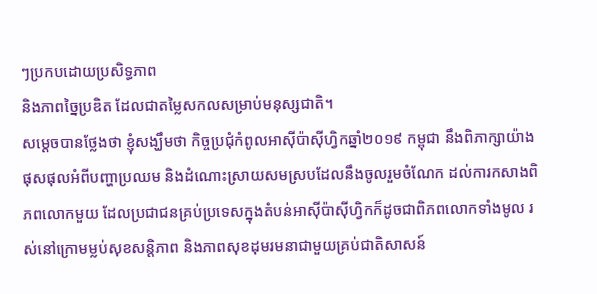ៗប្រកបដោយប្រសិទ្ធភាព
និងភាពច្នៃប្រឌិត ដែលជាតម្លៃសកលសម្រាប់មនុស្សជាតិ។
សម្តេចបានថ្លែងថា ខ្ញុំសង្ឃឹមថា កិច្ចប្រជុំកំពូលអាស៊ីប៉ាស៊ីហ្វិកឆ្នាំ២០១៩ កម្ពុជា នឹងពិភាក្សាយ៉ាងផុសផុលអំពីបញ្ហាប្រឈម និងដំណោះស្រាយសមស្របដែលនឹងចូលរួមចំណែក ដល់ការកសាងពិភពលោកមួយ ដែលប្រជាជនគ្រប់ប្រទេសក្នុងតំបន់អាស៊ីប៉ាស៊ីហ្វិកក៏ដូចជាពិភពលោកទាំងមូល រស់នៅក្រោមម្លប់សុខសន្តិភាព និងភាពសុខដុមរមនាជាមួយគ្រប់ជាតិសាសន៍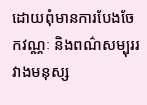ដោយពុំមានការបែងចែកវណ្ណៈ និងពណ៌សម្បុររវាងមនុស្ស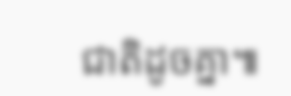ជាតិដូចគ្នា៕